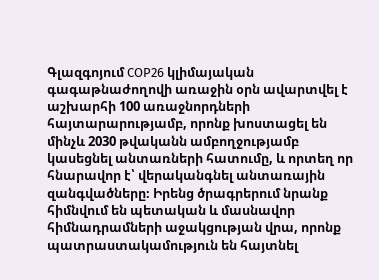Գլազգոյում COP26 կլիմայական գագաթնաժողովի առաջին օրն ավարտվել է աշխարհի 100 առաջնորդների հայտարարությամբ, որոնք խոստացել են մինչև 2030 թվականն ամբողջությամբ կասեցնել անտառների հատումը, և որտեղ որ հնարավոր է՝ վերականգնել անտառային զանգվածները։ Իրենց ծրագրերում նրանք հիմնվում են պետական և մասնավոր հիմնադրամների աջակցության վրա, որոնք պատրաստակամություն են հայտնել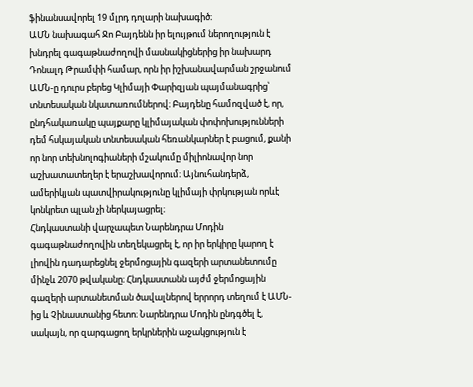ֆինանսավորել 19 մլրդ դոլարի նախագիծ։
ԱՄՆ նախագահ Ջո Բայդենն իր ելույթում ներողություն է խնդրել գագաթնաժողովի մասնակիցներից իր նախարդ Դոնալդ Թրամփի համար, որն իր իշխանավարման շրջանում ԱՄՆ-ը դուրս բերեց Կլիմայի Փարիզյան պայմանագրից՝ տնտեսական նկատառումներով։ Բայդենը համոզված է, որ, ընդհակառակը պայքարը կլիմայական փոփոխությունների դեմ հսկայական տնտեսական հեռանկարներ է բացում, քանի որ նոր տեխնոլոգիաների մշակումը միլիոնավոր նոր աշխատատեղեր է երաշխավորում։ Այնուհանդերձ, ամերիկյան պատվիրակությունը կլիմայի փրկության որևէ կոնկրետ պլան չի ներկայացրել։
Հնդկաստանի վարչապետ Նարենդրա Մոդին գագաթնաժողովին տեղեկացրել է, որ իր երկիրը կարող է լիովին դադարեցնել ջերմոցային գազերի արտանետումը մինչև 2070 թվականը։ Հնդկաստանն այժմ ջերմոցային գազերի արտանետման ծավալներով երրորդ տեղում է ԱՄՆ-ից և Չինաստանից հետո։ Նարենդրա Մոդին ընդգծել է, սակայն, որ զարգացող երկրներին աջակցություն է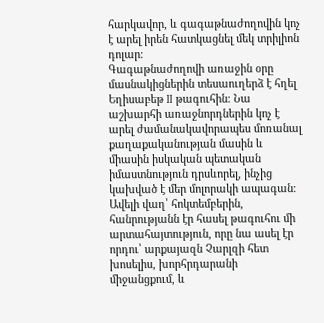հարկավոր, և գագաթնաժողովին կոչ է արել իրեն հատկացնել մեկ տրիլիոն դոլար։
Գագաթնաժողովի առաջին օրը մասնակիցներին տեսաուղերձ է հղել Եղիսաբեթ II թագուհին։ Նա աշխարհի առաջնորդներին կոչ է արել ժամանակավորապես մոռանալ քաղաքականության մասին և միասին իսկական պետական իմաստնություն դրսևորել, ինչից կախված է մեր մոլորակի ապագան։
Ավելի վաղ՝ հոկտեմբերին, հանրությանն էր հասել թագուհու մի արտահայտություն, որը նա ասել էր որդու՝ արքայազն Չարլզի հետ խոսելիս, խորհրդարանի միջանցքում, և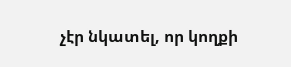չէր նկատել, որ կողքի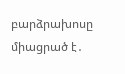բարձրախոսը միացրած է․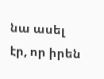նա ասել էր, որ իրեն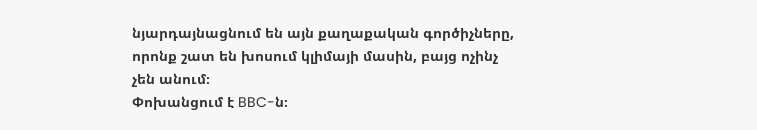նյարդայնացնում են այն քաղաքական գործիչները, որոնք շատ են խոսում կլիմայի մասին, բայց ոչինչ չեն անում։
Փոխանցում է BBC-ն։